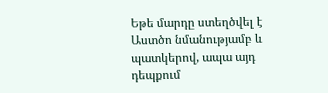Եթե մարդը ստեղծվել է Աստծո նմանությամբ և պատկերով, ապա այդ դեպքում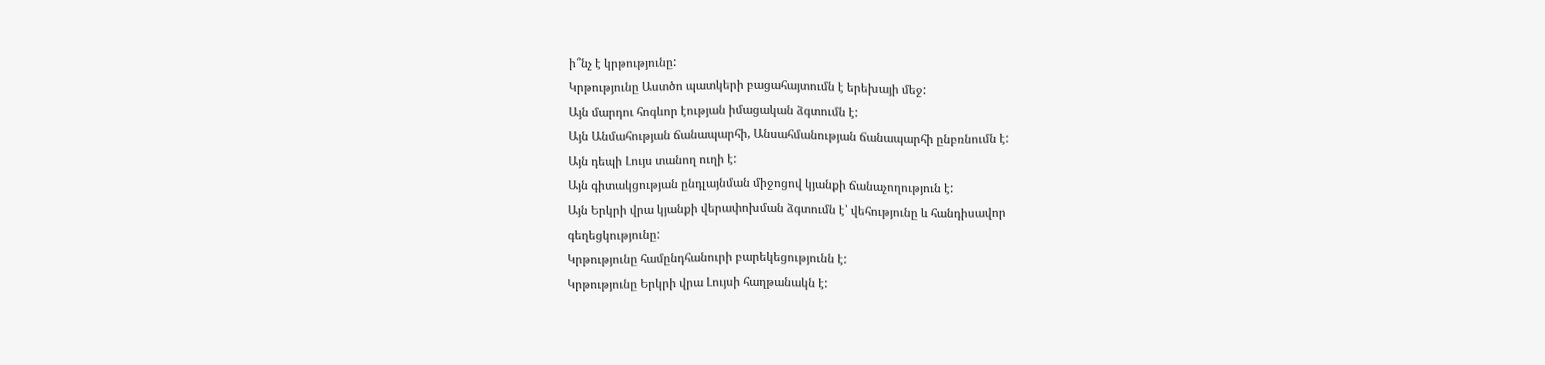ի՞նչ է կրթությունը:
Կրթությունը Աստծո պատկերի բացահայտումն է երեխայի մեջ:
Այն մարդու հոգևոր էության իմացական ձգտումն է:
Այն Անմահության ճանապարհի, Անսահմանության ճանապարհի ընբռնումն է:
Այն դեպի Լույս տանող ուղի է:
Այն գիտակցության ընդլայնման միջոցով կյանքի ճանաչողություն է:
Այն Երկրի վրա կյանքի վերափոխման ձգտումն է՝ վեհությունը և հանդիսավոր
գեղեցկությունը:
Կրթությունը համընդհանուրի բարեկեցությունն է:
Կրթությունը Երկրի վրա Լույսի հաղթանակն է: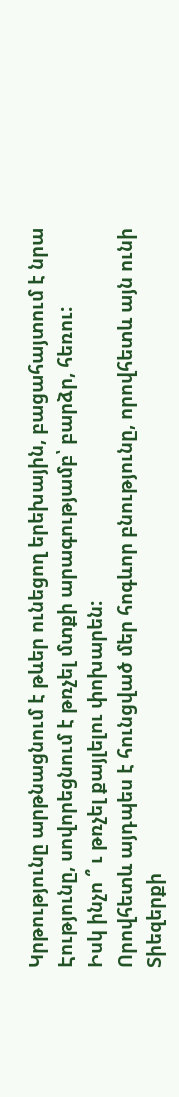Կրթությունը արթնացնում է թևեր ունեցող երեխային, բացահայտում է նրա
Էությունը, սովորեցնում է թռչել մտքի արագությամբ՝ բարձր, հեռու:
Իսկ ինչո ՞ ւ թռչել քայլելու փոխարեն:
Որովհետև այդպես է հունցված մեր հոգևոր բնությունը, որովհետև այն ունի
Տիեզերքի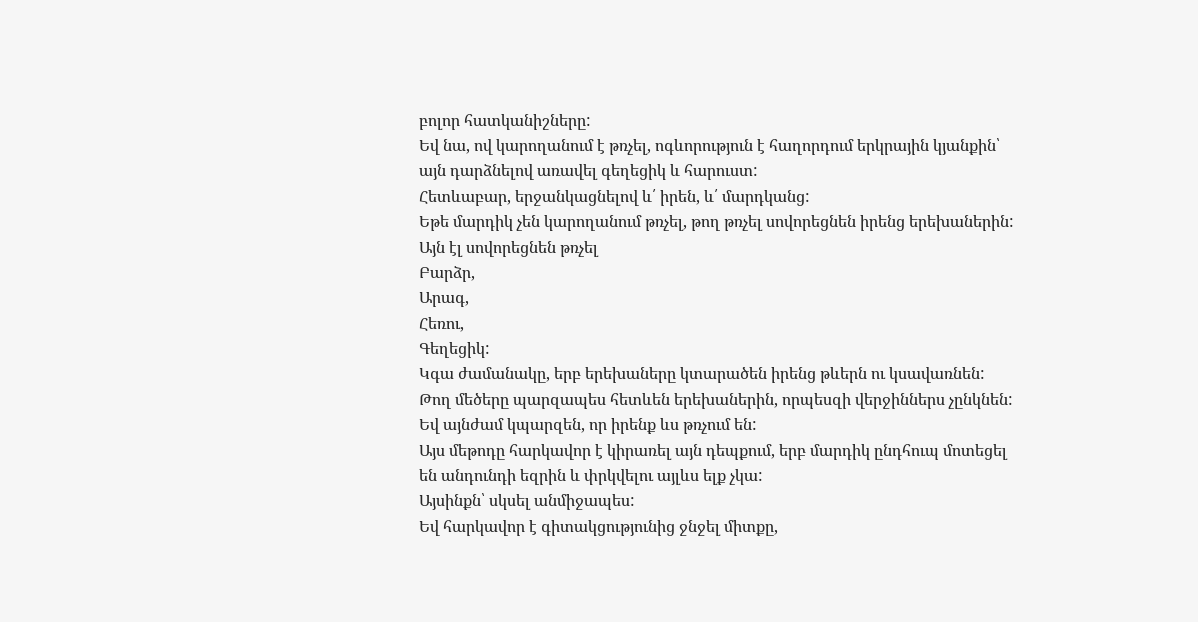բոլոր հատկանիշները:
Եվ նա, ով կարողանում է թռչել, ոգևորություն է հաղորդում երկրային կյանքին՝
այն դարձնելով առավել գեղեցիկ և հարուստ:
Հետևաբար, երջանկացնելով և՛ իրեն, և՛ մարդկանց:
Եթե մարդիկ չեն կարողանում թռչել, թող թռչել սովորեցնեն իրենց երեխաներին:
Այն էլ սովորեցնեն թռչել
Բարձր,
Արագ,
Հեռու,
Գեղեցիկ:
Կգա ժամանակը, երբ երեխաները կտարածեն իրենց թևերն ու կսավառնեն:
Թող մեծերը պարզապես հետևեն երեխաներին, որպեսզի վերջիններս չընկնեն:
Եվ այնժամ կպարզեն, որ իրենք ևս թռչում են:
Այս մեթոդը հարկավոր է կիրառել այն դեպքում, երբ մարդիկ ընդհուպ մոտեցել
են անդունդի եզրին և փրկվելու այլևս ելք չկա:
Այսինքն՝ սկսել անմիջապես:
Եվ հարկավոր է գիտակցությունից ջնջել միտքը,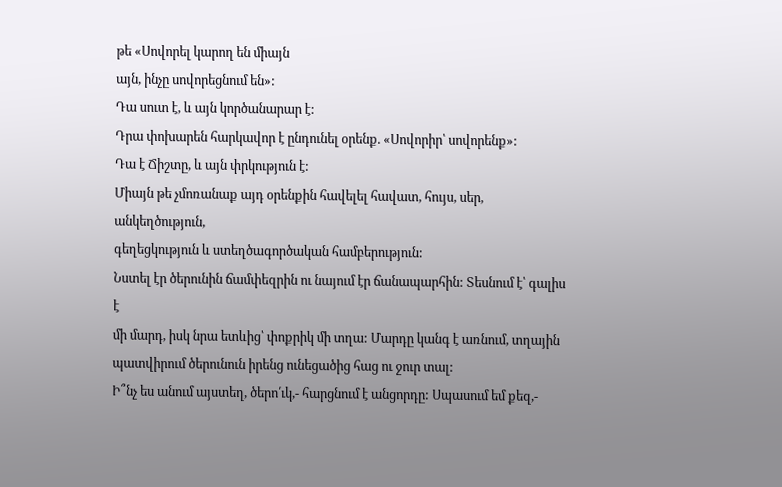թե «Սովորել կարող են միայն
այն, ինչը սովորեցնում են»:
Դա սուտ է, և այն կործանարար է:
Դրա փոխարեն հարկավոր է ընդունել օրենք. «Սովորիր՝ սովորենք»:
Դա է Ճիշտը, և այն փրկություն է:
Միայն թե չմոռանաք այդ օրենքին հավելել հավատ, հույս, սեր, անկեղծություն,
գեղեցկություն և ստեղծագործական համբերություն:
Նստել էր ծերունին ճամփեզրին ու նայում էր ճանապարհին: Տեսնում է՝ գալիս է
մի մարդ, իսկ նրա ետևից՝ փոքրիկ մի տղա: Մարդը կանգ է առնում, տղային
պատվիրում ծերունուն իրենց ունեցածից հաց ու ջուր տալ:
Ի՞նչ ես անում այստեղ, ծերո՛ւկ,- հարցնում է անցորդը: Սպասում եմ քեզ,-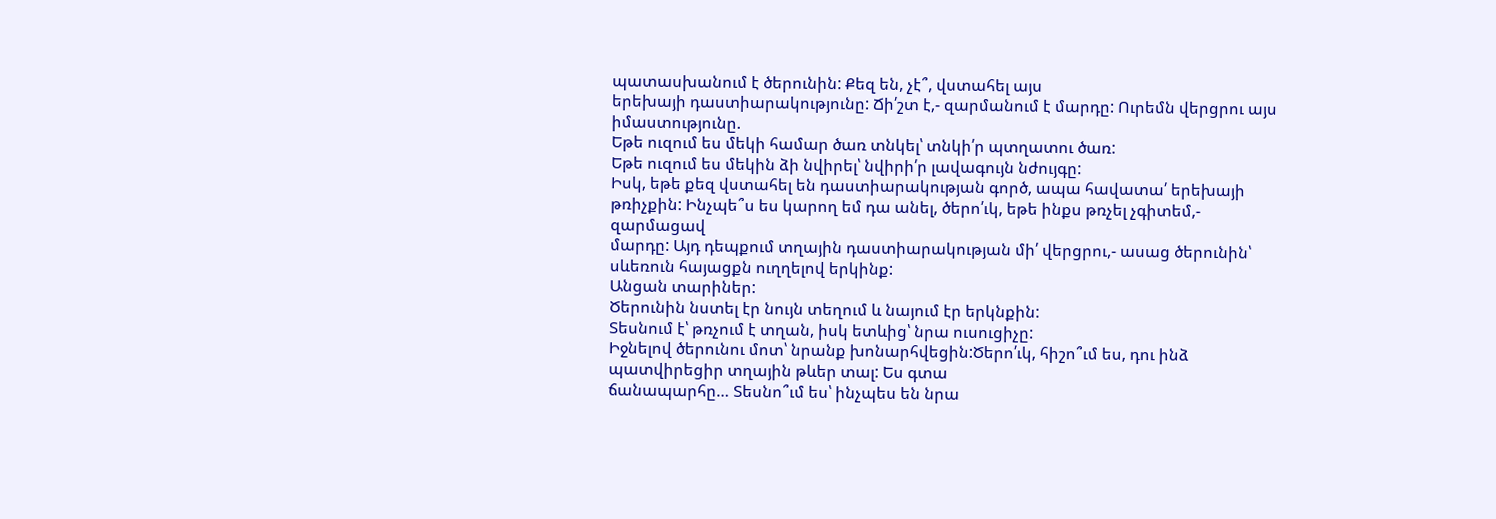պատասխանում է ծերունին: Քեզ են, չէ՞, վստահել այս
երեխայի դաստիարակությունը: Ճի՛շտ է,- զարմանում է մարդը: Ուրեմն վերցրու այս իմաստությունը.
Եթե ուզում ես մեկի համար ծառ տնկել՝ տնկի՛ր պտղատու ծառ:
Եթե ուզում ես մեկին ձի նվիրել՝ նվիրի՛ր լավագույն նժույգը:
Իսկ, եթե քեզ վստահել են դաստիարակության գործ, ապա հավատա՛ երեխայի
թռիչքին: Ինչպե՞ս ես կարող եմ դա անել, ծերո՛ւկ, եթե ինքս թռչել չգիտեմ,- զարմացավ
մարդը: Այդ դեպքում տղային դաստիարակության մի՛ վերցրու,- ասաց ծերունին՝
սևեռուն հայացքն ուղղելով երկինք:
Անցան տարիներ:
Ծերունին նստել էր նույն տեղում և նայում էր երկնքին:
Տեսնում է՝ թռչում է տղան, իսկ ետևից՝ նրա ուսուցիչը:
Իջնելով ծերունու մոտ՝ նրանք խոնարհվեցին:Ծերո՛ւկ, հիշո՞ւմ ես, դու ինձ պատվիրեցիր տղային թևեր տալ: Ես գտա
ճանապարհը… Տեսնո՞ւմ ես՝ ինչպես են նրա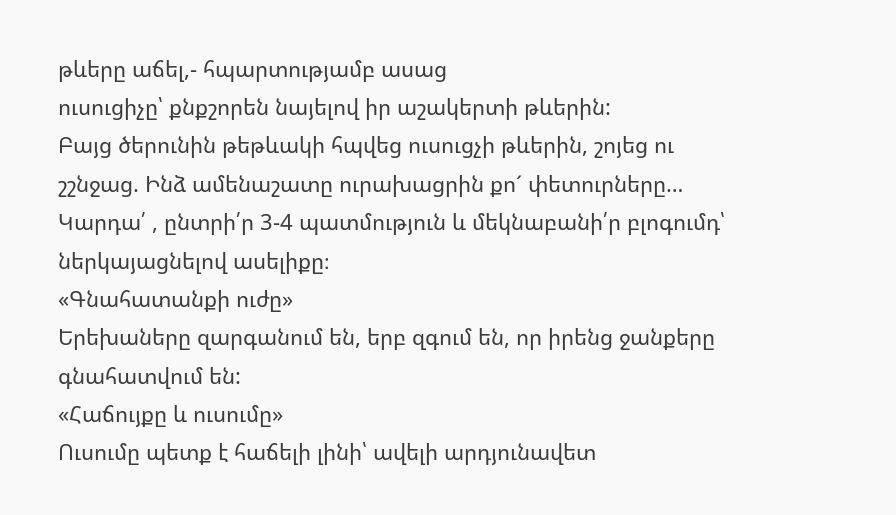թևերը աճել,- հպարտությամբ ասաց
ուսուցիչը՝ քնքշորեն նայելով իր աշակերտի թևերին:
Բայց ծերունին թեթևակի հպվեց ուսուցչի թևերին, շոյեց ու շշնջաց. Ինձ ամենաշատը ուրախացրին քո´ փետուրները…
Կարդա՛ , ընտրի՛ր 3-4 պատմություն և մեկնաբանի՛ր բլոգումդ՝ ներկայացնելով ասելիքը։
«Գնահատանքի ուժը»
Երեխաները զարգանում են, երբ զգում են, որ իրենց ջանքերը գնահատվում են:
«Հաճույքը և ուսումը»
Ուսումը պետք է հաճելի լինի՝ ավելի արդյունավետ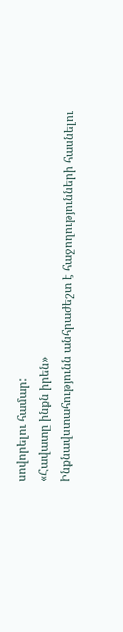սովորելու համար:
«Հավատը ինքն իրեն»
Ինքնավստահությունն անհրաժեշտ է հաջողությունների հասնելու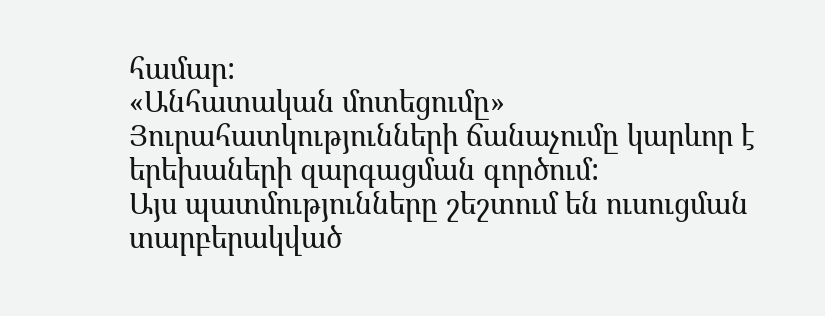համար:
«Անհատական մոտեցումը»
Յուրահատկությունների ճանաչումը կարևոր է երեխաների զարգացման գործում:
Այս պատմությունները շեշտում են ուսուցման տարբերակված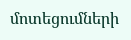մոտեցումների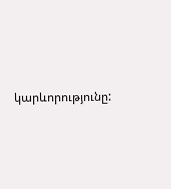կարևորությունը: